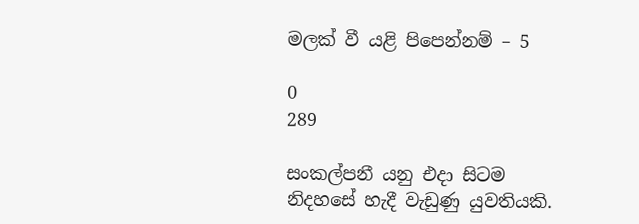මලක් වී යළි පිපෙන්නම් – 5

0
289

සංකල්පනී යනු එදා සිටම නිදහසේ හැදී වැඩුණු යුවතියකි.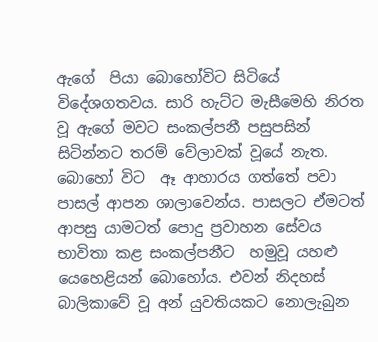ඇගේ  පියා බොහෝවිට සිටියේ විදේශගතවය. සාරි හැට්ට මැසීමෙහි නිරත වූ ඇගේ මවට සංකල්පනී පසුපසින් සිටින්නට තරම් වේලාවක් වූයේ නැත. බොහෝ විට  ඈ ආහාරය ගත්තේ පවා පාසල් ආපන ශාලාවෙන්ය. පාසලට ඒමටත් ආපසු යාමටත් පොදු ප්‍රවාහන සේවය භාවිතා කළ සංකල්පනීට  හමුවූ යහළු යෙහෙළියන් බොහෝය. එවන් නිදහස් බාලිකාවේ වූ අන් යුවතියකට නොලැබුන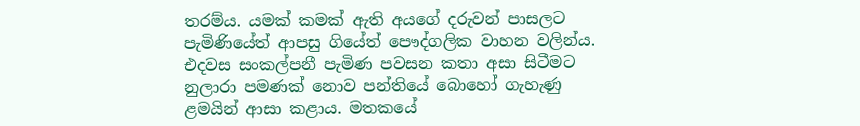තරම්ය. යමක් කමක් ඇති අයගේ දරුවන් පාසලට පැමිණියේත් ආපසු ගියේත් පෞද්ගලික වාහන වලින්ය. එදවස සංකල්පනී පැමිණ පවසන කතා අසා සිටීමට නුලාරා පමණක් නොව පන්තියේ බොහෝ ගැහැණු ළමයින් ආසා කළාය. මතකයේ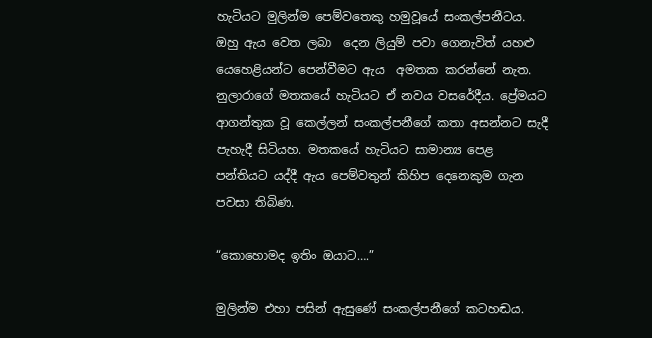හැටියට මුලින්ම පෙම්වතෙකු හමුවූයේ සංකල්පනීටය. ඔහු ඇය වෙත ලබා  දෙන ලියුම් පවා ගෙනැවිත් යහළු යෙහෙළියන්ට පෙන්වීමට ඇය  අමතක කරන්නේ නැත. නුලාරාගේ මතකයේ හැටියට ඒ නවය වසරේදීය. ප්‍රේමයට ආගන්තුක වූ කෙල්ලන් සංකල්පනීගේ කතා අසන්නට සැදී පැහැදී සිටියහ. මතකයේ හැටියට සාමාන්‍ය පෙළ පන්තියට යද්දී ඇය පෙම්වතුන් කිහිප දෙනෙකුම ගැන පවසා තිබිණ.

“කොහොමද ඉතිං ඔයාට….”

මුලින්ම එහා පසින් ඇසුණේ සංකල්පනීගේ කටහඬය.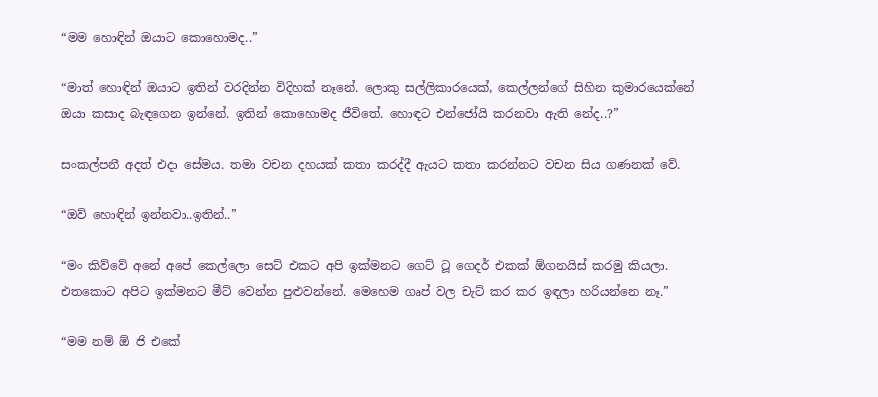“මම හොඳින් ඔයාට කොහොමද..”

“මාත් හොඳින් ඔයාට ඉතින් වරදින්න විදිහක් නෑනේ. ලොකු සල්ලිකාරයෙක්, කෙල්ලන්ගේ සිහින කුමාරයෙක්නේ ඔයා කසාද බැඳගෙන ඉන්නේ. ඉතින් කොහොමද ජීවිතේ. හොඳට එන්ජෝයි කරනවා ඇති නේද..?”

සංකල්පනී අදත් එදා සේමය. තමා වචන දහයක් කතා කරද්දී ඇයට කතා කරන්නට වචන සිය ගණනක් වේ.

“ඔව් හොඳින් ඉන්නවා..ඉතින්..”

“මං කිව්වේ අනේ අපේ කෙල්ලො සෙට් එකට අපි ඉක්මනට ගෙට් ටූ ගෙදර් එකක් ඕගනයිස් කරමු කියලා. එතකොට අපිට ඉක්මනට මීට් වෙන්න පුළුවන්නේ. මෙහෙම ගෘප් වල චැට් කර කර ඉඳලා හරියන්නෙ නෑ.”

“මම නම් ඕ ජි එකේ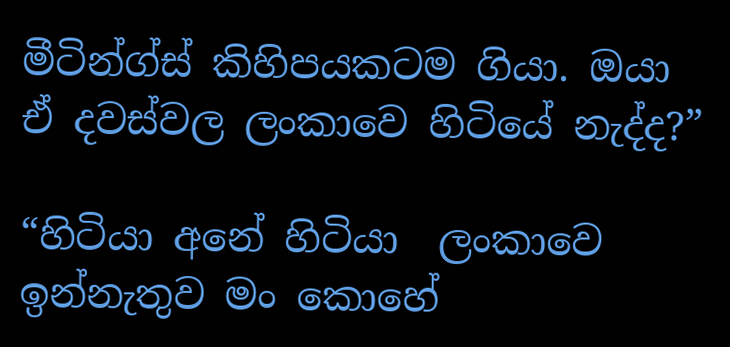මීටින්ග්ස් කිහිපයකටම ගියා. ඔයා ඒ දවස්වල ලංකාවෙ හිටියේ නැද්ද?”

“හිටියා අනේ හිටියා  ලංකාවෙ ඉන්නැතුව මං කොහේ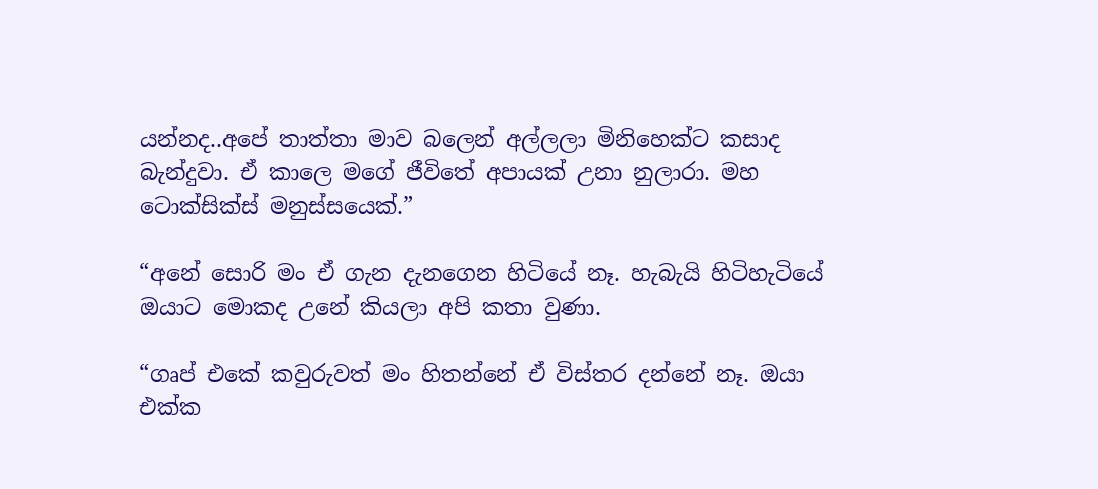යන්නද..අපේ තාත්තා මාව බලෙන් අල්ලලා මිනිහෙක්ට කසාද බැන්දුවා. ඒ කාලෙ මගේ ජීවිතේ අපායක් උනා නුලාරා. මහ ටොක්සික්ස් මනුස්සයෙක්.”

“අනේ සොරි මං ඒ ගැන දැනගෙන හිටියේ නෑ. හැබැයි හිටිහැටියේ ඔයාට මොකද උනේ කියලා අපි කතා වුණා.

“ගෘප් එකේ කවුරුවත් මං හිතන්නේ ඒ විස්තර දන්නේ නෑ. ඔයා එක්ක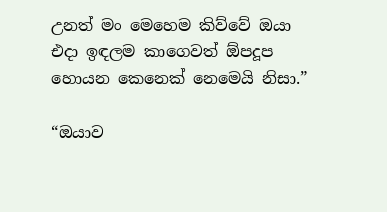උනත් මං මෙහෙම කිව්වේ ඔයා එදා ඉඳලම කාගෙවත් ඕපදූප හොයන කෙනෙක් නෙමෙයි නිසා.”

“ඔයාව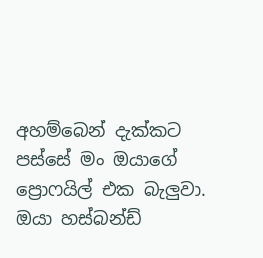අහම්බෙන් දැක්කට පස්සේ මං ඔයාගේ ප්‍රොෆයිල් එක බැලුවා. ඔයා හස්බන්ඩ්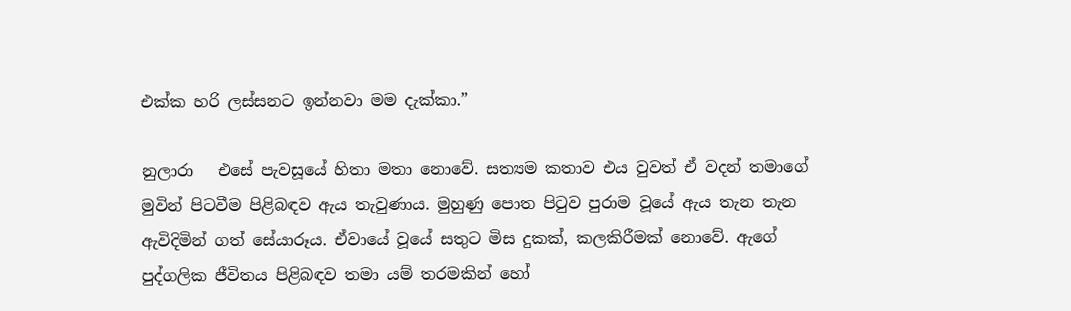එක්ක හරි ලස්සනට ඉන්නවා මම දැක්කා.”

නුලාරා   එසේ පැවසූයේ හිතා මතා නොවේ. සත්‍යම කතාව එය වුවත් ඒ වදන් තමාගේ මුවින් පිටවීම පිළිබඳව ඇය තැවුණාය. මුහුණු පොත පිටුව පුරාම වූයේ ඇය තැන තැන ඇවිදිමින් ගත් සේයාරූය. ඒවායේ වූයේ සතුට මිස දුකක්, කලකිරීමක් නොවේ. ඇගේ පුද්ගලික ජීවිතය පිළිබඳව තමා යම් තරමකින් හෝ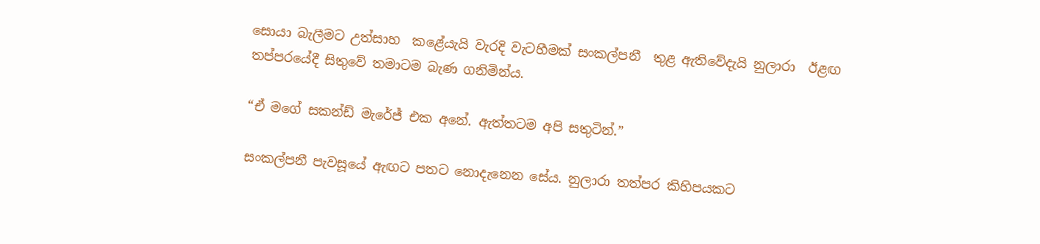සොයා බැලීමට උත්සාහ  කළේයැයි වැරදි වැටහීමක් සංකල්පනී  තුළ ඇතිවේදැයි නුලාරා  ඊළඟ තප්පරයේදී සිතුවේ තමාටම බැණ ගනිමින්ය.

“ඒ මගේ සකන්ඩ් මැරේජ් එක අනේ. ඇත්තටම අපි සතුටින්.”

සංකල්පනී පැවසූයේ ඇඟට පතට නොදැනෙන සේය. නුලාරා තත්පර කිහිපයකට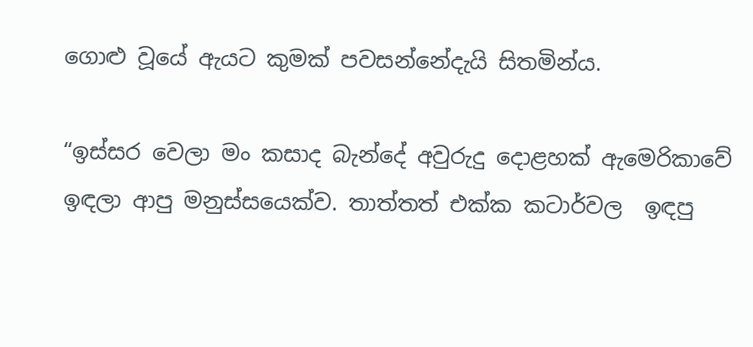ගොළු වූයේ ඇයට කුමක් පවසන්නේදැයි සිතමින්ය.

“ඉස්සර වෙලා මං කසාද බැන්දේ අවුරුදු දොළහක් ඇමෙරිකාවේ ඉඳලා ආපු මනුස්සයෙක්ව. තාත්තත් එක්ක කටාර්වල  ඉඳපු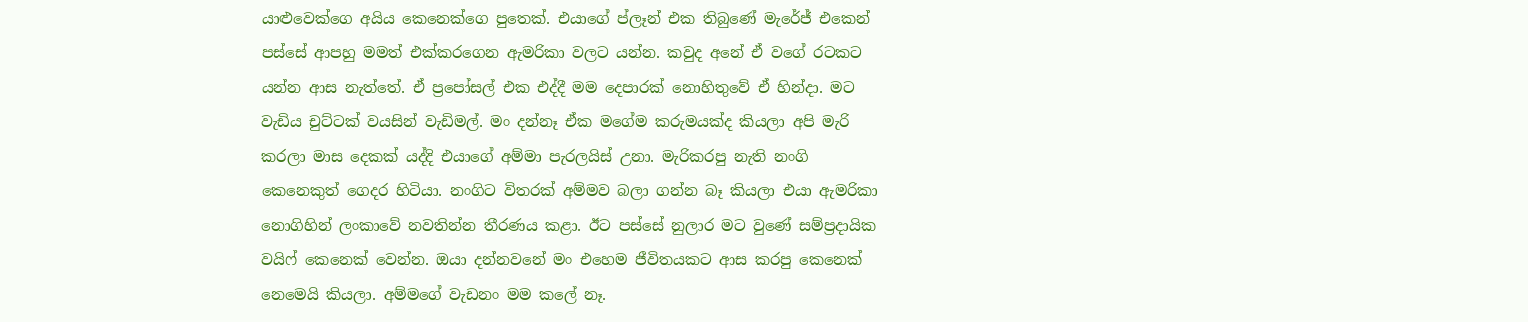යාළුවෙක්ගෙ අයිය කෙනෙක්ගෙ පුතෙක්. එයාගේ ප්ලෑන් එක තිබුණේ මැරේජ් එකෙන් පස්සේ ආපහු මමත් එක්කරගෙන ඇමරිකා වලට යන්න. කවුද අනේ ඒ වගේ රටකට යන්න ආස නැත්තේ. ඒ ප්‍රපෝසල් එක එද්දී මම දෙපාරක් නොහිතුවේ ඒ හින්දා. මට වැඩිය චුට්ටක් වයසින් වැඩිමල්. මං දන්නෑ ඒක මගේම කරුමයක්ද කියලා අපි මැරි කරලා මාස දෙකක් යද්දි එයාගේ අම්මා පැරලයිස් උනා. මැරිකරපු නැති නංගි කෙනෙකුත් ගෙදර හිටියා. නංගිට විතරක් අම්මව බලා ගන්න බෑ කියලා එයා ඇමරිකා නොගිහින් ලංකාවේ නවතින්න තීරණය කළා. ඊට පස්සේ නුලාර මට වුණේ සම්ප්‍රදායික වයිෆ් කෙනෙක් වෙන්න. ඔයා දන්නවනේ මං එහෙම ජීවිතයකට ආස කරපු කෙනෙක් නෙමෙයි කියලා. අම්මගේ වැඩනං මම කලේ නෑ.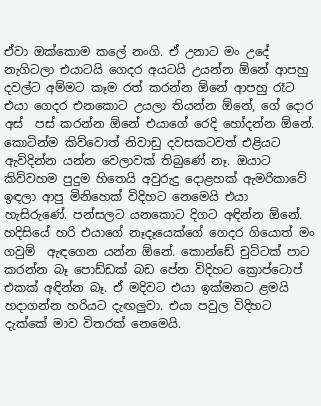ඒවා ඔක්කොම කලේ නංගි. ඒ උනාට මං උදේ නැගිටලා එයාටයි ගෙදර අයටයි උයන්න ඕනේ ආපහු දවල්ට අම්මට කෑම රත් කරන්න ඕනේ ආපහු රෑට එයා ගෙදර එනකොට උයලා තියන්න ඕනේ, ගේ දොර අස්  පස් කරන්න ඕනේ එයාගේ රෙදි හෝදන්න ඕනේ. කොටින්ම කිව්වොත් නිවාඩු දවසකටවත් එළියට ඇවිදින්න යන්න වෙලාවක් තිබුණේ නෑ. ඔයාට කිව්වහම පුදුම හිතෙයි අවුරුදු දොළහක් ඇමරිකාවේ ඉඳලා ආපු මිනිහෙක් විදිහට නෙමෙයි එයා හැසිරුණේ. පන්සලට යනකොට දිගට අඳින්න ඕනේ. හදිසියේ හරි එයාගේ නෑදෑයෙක්ගේ ගෙදර ගියොත් මං ගවුම්  ඇඳගෙන යන්න ඕනේ. කොන්ඩේ චුට්ටක් පාට කරන්න බෑ පොඩ්ඩක් බඩ පේන විදිහට ක්‍රොප්ටොප් එකක් අඳින්න බෑ. ඒ මදිවට එයා ඉක්මනට ළමයි හදාගන්න හරියට දැඟලුවා. එයා පවුල විදිහට දැක්කේ මාව විතරක් නෙමෙයි.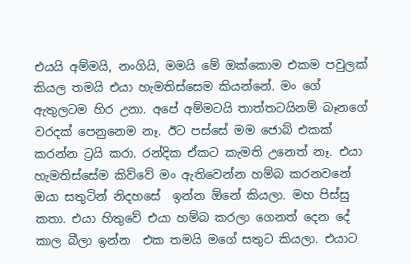එයයි අම්මයි, නංගියි, මමයි මේ ඔක්කොම එකම පවුලක් කියල තමයි එයා හැමතිස්සෙම කියන්නේ. මං ගේ ඇතුලටම හිර උනා. අපේ අම්මටයි තාත්තටයිනම් බෑනගේ වරදක් පෙනුනෙම නෑ. ඊට පස්සේ මම ජොබ් එකක් කරන්න ට්‍රයි කරා. රන්දික ඒකට කැමති උනෙත් නෑ. එයා හැමතිස්සේම කිව්වේ මං ඇතිවෙන්න හම්බ කරනවනේ ඔයා සතුටින් නිදහසේ  ඉන්න ඕනේ කියලා. මහ පිස්සු කතා. එයා හිතුවේ එයා හම්බ කරලා ගෙනත් දෙන දේ කාල බීලා ඉන්න  එක තමයි මගේ සතුට කියලා. එයාට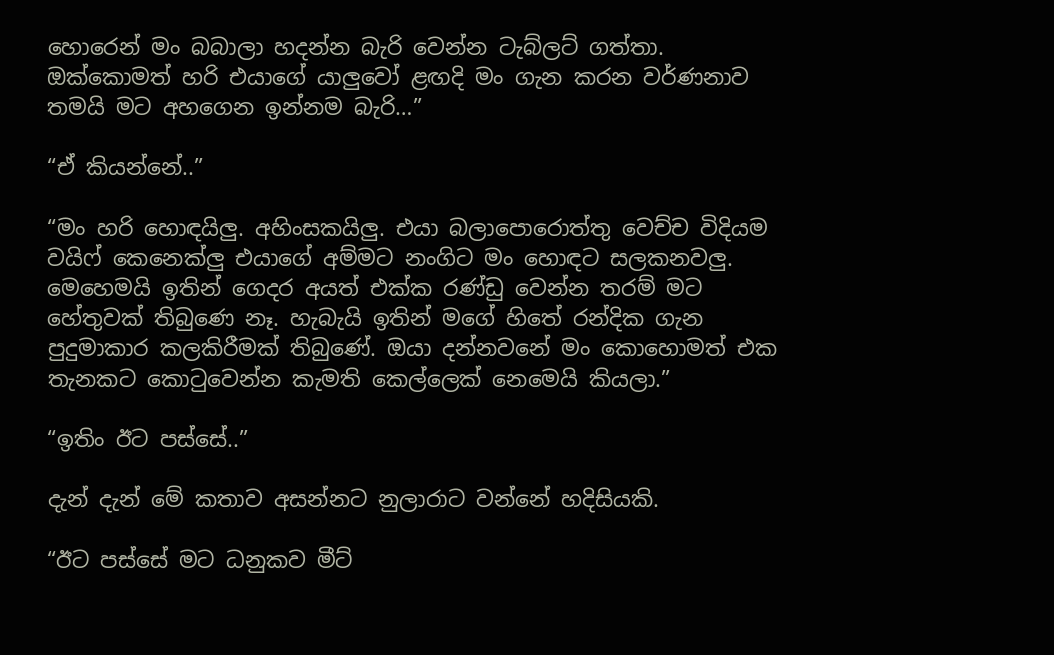හොරෙන් මං බබාලා හදන්න බැරි වෙන්න ටැබ්ලට් ගත්තා. ඔක්කොමත් හරි එයාගේ යාලුවෝ ළඟදි මං ගැන කරන වර්ණනාව තමයි මට අහගෙන ඉන්නම බැරි…”

“ඒ කියන්නේ..”

“මං හරි හොඳයිලු. අහිංසකයිලු. එයා බලාපොරොත්තු වෙච්ච විදියම වයිෆ් කෙනෙක්ලු එයාගේ අම්මට නංගිට මං හොඳට සලකනවලු. මෙහෙමයි ඉතින් ගෙදර අයත් එක්ක රණ්ඩු වෙන්න තරම් මට හේතුවක් තිබුණෙ නෑ. හැබැයි ඉතින් මගේ හිතේ රන්දික ගැන පුදුමාකාර කලකිරීමක් තිබුණේ. ඔයා දන්නවනේ මං කොහොමත් එක තැනකට කොටුවෙන්න කැමති කෙල්ලෙක් නෙමෙයි කියලා.”

“ඉතිං ඊට පස්සේ..”

දැන් දැන් මේ කතාව අසන්නට නුලාරාට වන්නේ හදිසියකි.

“ඊට පස්සේ මට ධනුකව මීට්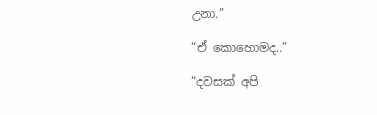උනා.”

“ඒ කොහොමද..”

“දවසක් අපි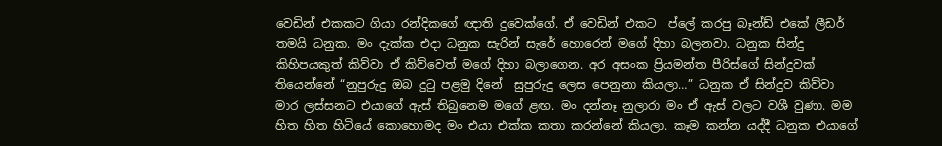වෙඩින් එකකට ගියා රන්දිකගේ ඥාති දුවෙක්ගේ. ඒ වෙඩින් එකට  ප්ලේ කරපු බෑන්ඩ් එකේ ලීඩර් තමයි ධනුක. මං දැක්ක එදා ධනුක සැරින් සැරේ හොරෙන් මගේ දිහා බලනවා. ධනුක සින්දු කිහිපයකුත් කිව්වා ඒ කිව්වෙත් මගේ දිහා බලාගෙන. අර අසංක ප්‍රියමන්ත පීරිස්ගේ සින්දුවක් තියෙන්නේ “නුපුරුදු ඔබ දුටු පළමු දිනේ  සුපුරුදු ලෙස පෙනුනා කියලා…” ධනුක ඒ සින්දුව කිව්වා මාර ලස්සනට එයාගේ ඇස් තිබුනෙම මගේ ළඟ. මං දන්නෑ නුලාරා මං ඒ ඇස් වලට වශී වුණා. මම හිත හිත හිටියේ කොහොමද මං එයා එක්ක කතා කරන්නේ කියලා. කෑම කන්න යද්දී ධනුක එයාගේ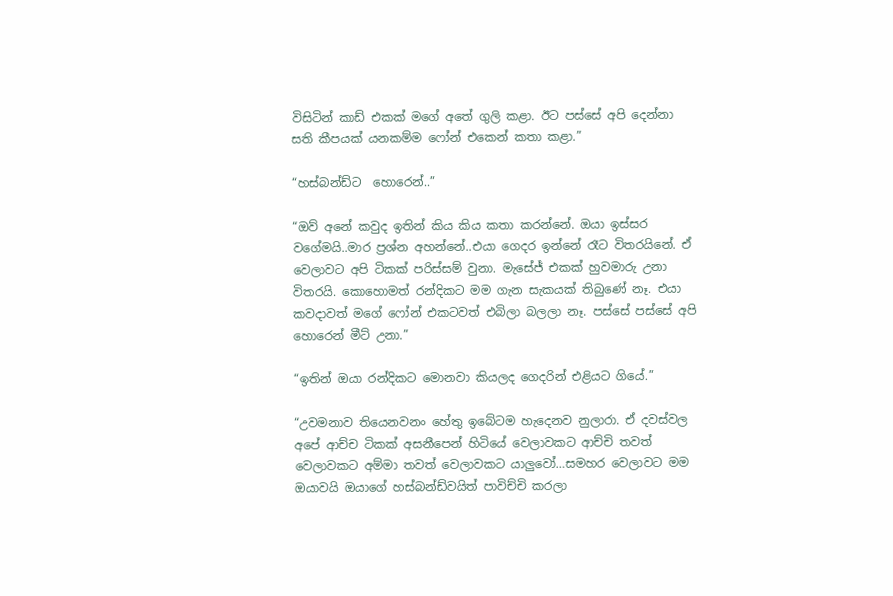විසිටින් කාඩ් එකක් මගේ අතේ ගුලි කළා. ඊට පස්සේ අපි දෙන්නා සති කීපයක් යනකම්ම ෆෝන් එකෙන් කතා කළා.”

“හස්බන්ඩ්ට  හොරෙන්..”

“ඔව් අනේ කවුද ඉතින් කිය කිය කතා කරන්නේ. ඔයා ඉස්සර වගේමයි..මාර ප්‍රශ්න අහන්නේ..එයා ගෙදර ඉන්නේ රෑට විතරයිනේ. ඒ වෙලාවට අපි ටිකක් පරිස්සම් වුනා. මැසේජ් එකක් හුවමාරු උනා විතරයි. කොහොමත් රන්දිකට මම ගැන සැකයක් තිබුණේ නෑ. එයා කවදාවත් මගේ ෆෝන් එකටවත් එබිලා බලලා නෑ. පස්සේ පස්සේ අපි හොරෙන් මීට් උනා.”

“ඉතින් ඔයා රන්දිකට මොනවා කියලද ගෙදරින් එළියට ගියේ.”

“උවමනාව තියෙනවනං හේතු ඉබේටම හැදෙනව නුලාරා. ඒ දවස්වල අපේ ආච්ච ටිකක් අසනීපෙන් හිටියේ වෙලාවකට ආච්චි තවත් වෙලාවකට අම්මා තවත් වෙලාවකට යාලුවෝ…සමහර වෙලාවට මම ඔයාවයි ඔයාගේ හස්බන්ඩ්වයිත් පාවිච්චි කරලා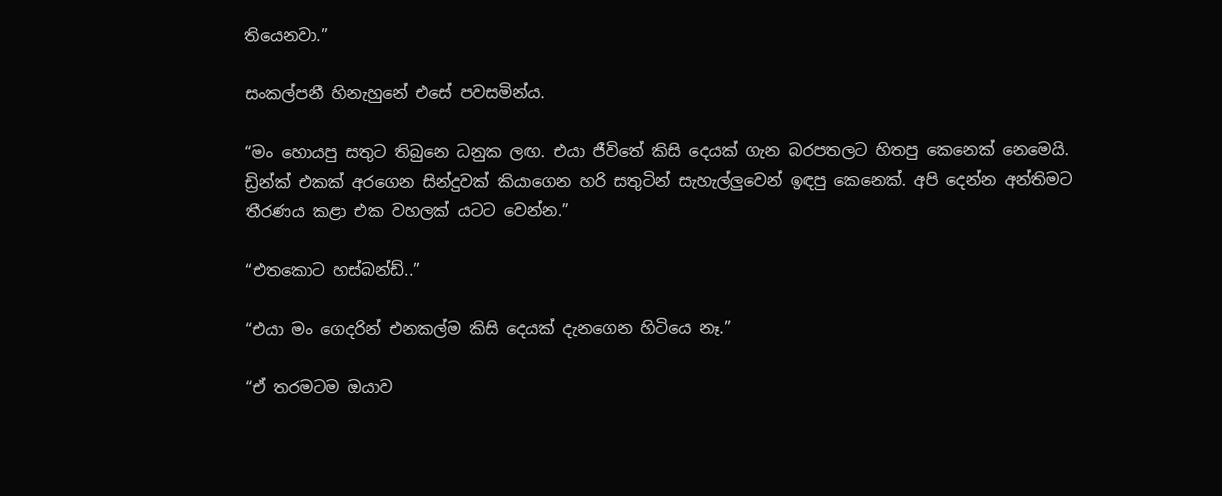තියෙනවා.”

සංකල්පනී හිනැහුනේ එසේ පවසමින්ය.

“මං හොයපු සතුට තිබුනෙ ධනුක ලඟ. එයා ජීවිතේ කිසි දෙයක් ගැන බරපතලට හිතපු කෙනෙක් නෙමෙයි. ඩ්‍රින්ක් එකක් අරගෙන සින්දුවක් කියාගෙන හරි සතුටින් සැහැල්ලුවෙන් ඉඳපු කෙනෙක්. අපි දෙන්න අන්තිමට තීරණය කළා එක වහලක් යටට වෙන්න.”

“එතකොට හස්බන්ඩ්..”

“එයා මං ගෙදරින් එනකල්ම කිසි දෙයක් දැනගෙන හිටියෙ නෑ.”

“ඒ තරමටම ඔයාව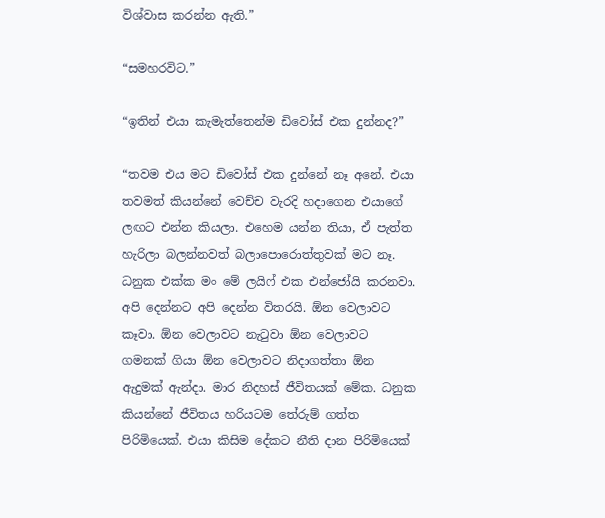විශ්වාස කරන්න ඇති.”

“සමහරවිට.”

“ඉතින් එයා කැමැත්තෙන්ම ඩිවෝස් එක දුන්නද?”

“තවම එය මට ඩිවෝස් එක දුන්නේ නෑ අනේ. එයා තවමත් කියන්නේ වෙච්ච වැරදි හදාගෙන එයාගේ ලඟට එන්න කියලා. එහෙම යන්න තියා, ඒ පැත්ත හැරිලා බලන්නවත් බලාපොරොත්තුවක් මට නෑ. ධනුක එක්ක මං මේ ලයිෆ් එක එන්ජෝයි කරනවා. අපි දෙන්නට අපි දෙන්න විතරයි. ඕන වෙලාවට කෑවා. ඕන වෙලාවට නැටුවා ඕන වෙලාවට ගමනක් ගියා ඕන වෙලාවට නිදාගත්තා ඕන ඇදුමක් ඇන්දා. මාර නිදහස් ජීවිතයක් මේක. ධනුක කියන්නේ ජීවිතය හරියටම තේරුම් ගත්ත පිරිමියෙක්. එයා කිසිම දේකට නීති දාන පිරිමියෙක්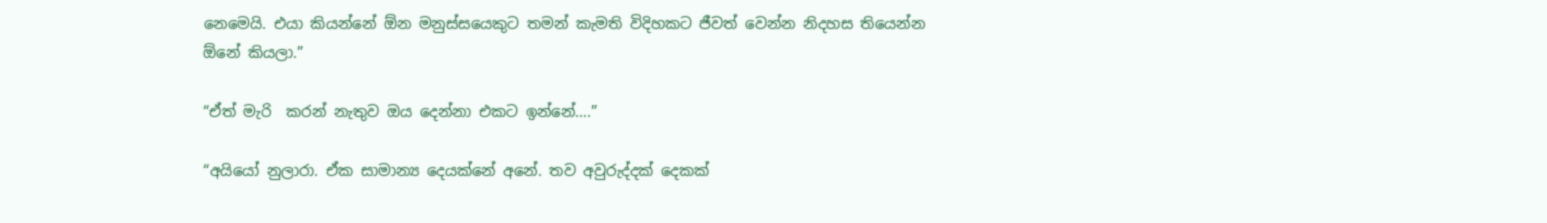නෙමෙයි. එයා කියන්නේ ඕන මනුස්සයෙකුට තමන් කැමති විදිහකට ජීවත් වෙන්න නිදහස තියෙන්න ඕනේ කියලා.”

“ඒත් මැරි  කරන් නැතුව ඔය දෙන්නා එකට ඉන්නේ….”

“අයියෝ නුලාරා. ඒක සාමාන්‍ය දෙයක්නේ අනේ. තව අවුරුද්දක් දෙකක්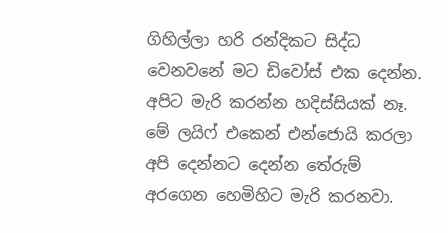ගිහිල්ලා හරි රන්දිකට සිද්ධ වෙනවනේ මට ඩිවෝස් එක දෙන්න. අපිට මැරි කරන්න හදිස්සියක් නෑ. මේ ලයිෆ් එකෙන් එන්ජොයි කරලා අපි දෙන්නට දෙන්න තේරුම් අරගෙන හෙමිහිට මැරි කරනවා.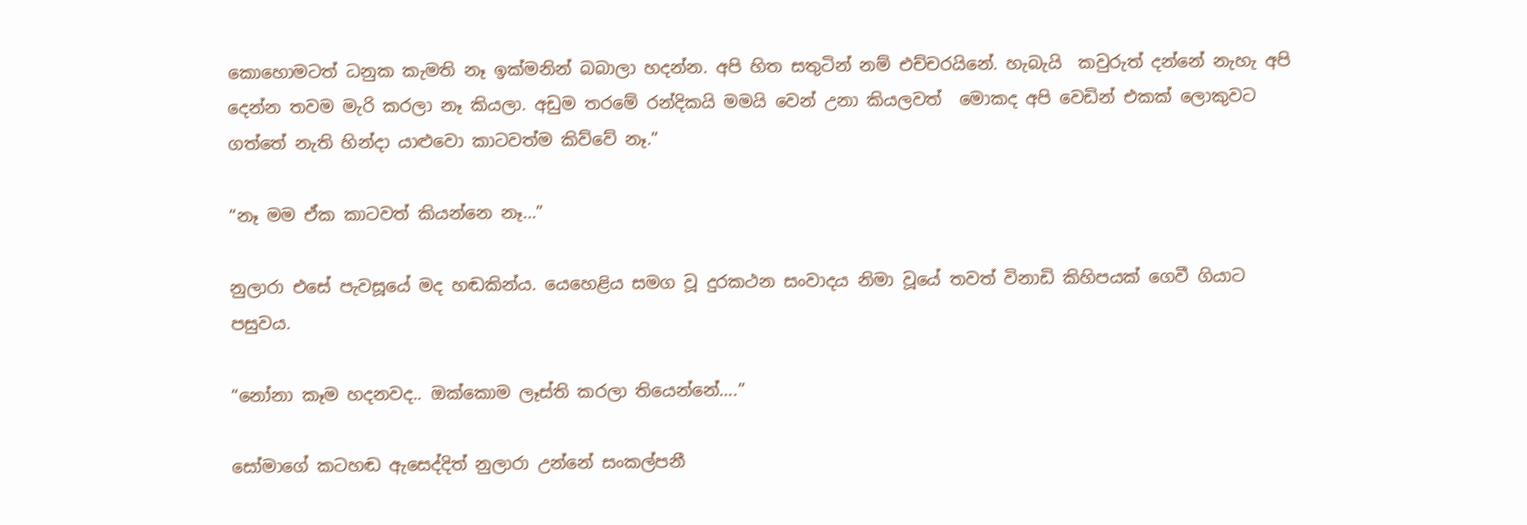කොහොමටත් ධනුක කැමති නෑ ඉක්මනින් බබාලා හදන්න. අපි හිත සතුටින් නම් එච්චරයිනේ. හැබැයි  කවුරුත් දන්නේ නැහැ අපි දෙන්න තවම මැරි කරලා නෑ කියලා. අඩුම තරමේ රන්දිකයි මමයි වෙන් උනා කියලවත්  මොකද අපි වෙඩින් එකක් ලොකුවට ගත්තේ නැති හින්දා යාළුවො කාටවත්ම කිව්වේ නෑ.”

“නෑ මම ඒක කාටවත් කියන්නෙ නෑ…”

නුලාරා එසේ පැවසූයේ මද හඬකින්ය. යෙහෙළිය සමග වූ දුරකථන සංවාදය නිමා වූයේ තවත් විනාඩි කිහිපයක් ගෙවී ගියාට පසුවය.

“නෝනා කෑම හදනවද.. ඔක්කොම ලෑස්ති කරලා තියෙන්නේ….”

සෝමාගේ කටහඬ ඇසෙද්දිත් නුලාරා උන්නේ සංකල්පනී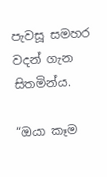පැවසූ සමහර වදන් ගැන සිතමින්ය.

“ඔයා කෑම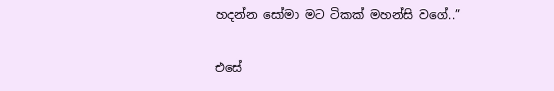හදන්න සෝමා මට ටිකක් මහන්සි වගේ..”

එසේ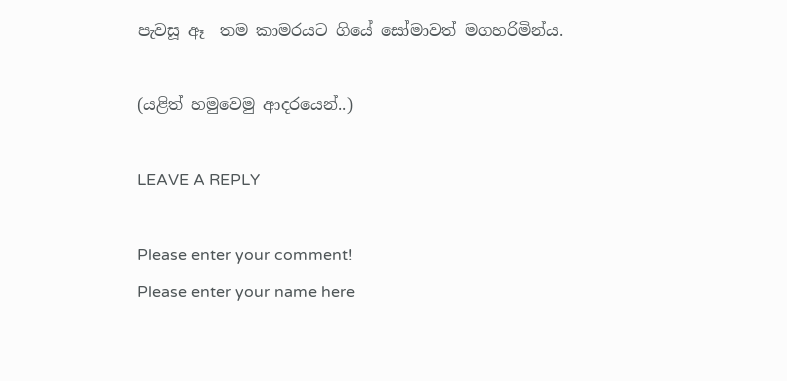පැවසූ ඈ  තම කාමරයට ගියේ සෝමාවත් මගහරිමින්ය.

(යළිත් හමුවෙමු ආදරයෙන්..)

LEAVE A REPLY

Please enter your comment!
Please enter your name here